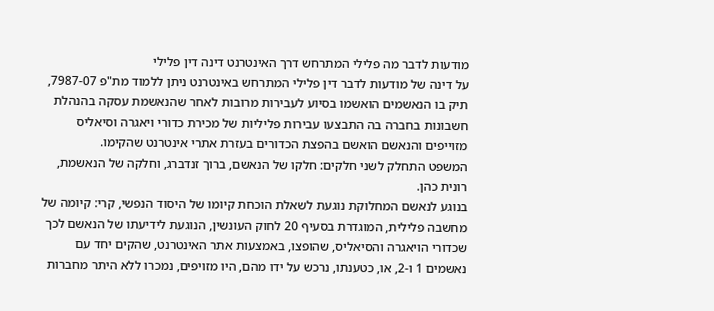מודעות לדבר מה פלילי המתרחש דרך האינטרנט דינה דין פלילי
על דינה של מודעות לדבר דין פלילי המתרחש באינטרנט ניתן ללמוד מת"פ 7987-07, תיק בו הנאשמים הואשמו בסיוע לעבירות מרובות לאחר שהנאשמת עסקה בהנהלת חשבונות בחברה בה התבצעו עבירות פליליות של מכירת כדורי ויאגרה וסיאליס מזוייפים והנאשם הואשם בהפצת הכדורים בעזרת אתרי אינטרנט שהקימו.
המשפט התחלק לשני חלקים: חלקו של הנאשם, ברוך זנדברג, וחלקה של הנאשמת, רונית כהן.
בנוגע לנאשם המחלוקת נוגעת לשאלת הוכחת קיומו של היסוד הנפשי, קרי: קיומה של מחשבה פלילית, המוגדרת בסעיף 20 לחוק העונשין, הנוגעת לידיעתו של הנאשם לכך שכדורי הויאגרה והסיאליס, שהופצו, באמצעות אתר האינטרנט, שהקים יחד עם נאשמים 1 ו-2, או, כטענתו, נרכש על ידו מהם, היו מזויפים, נמכרו ללא היתר מחברות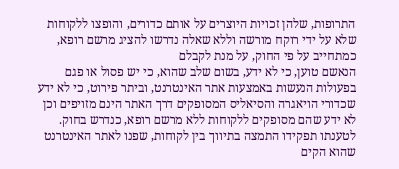התרופות, שלהן זכויות היוצרים על אותם כדורים, והופצו ללקוחות שלא על ידי רוקח מורשה וללא שאלה נדרשו להציג מרשם רופא, כמתחייב על פי החוק, על מנת לקבלם
הנאשם טוען, כי לא ידע, בשום שלב שהוא, כי יש פסול או פגם בפעולות הנעשות באמצעות אתר האינטרנט, וביתר פירוט, כי לא ידע שכדורי הויאגרה והסיאליס המסופקים דרך האתר הינם מזויפים וכן לא ידע שהם מסופקים ללקוחות ללא מרשם רופא, כנדרש בחוק.
לטענתו תפקידו התמצה בתיווך בין לקוחות, שפנו לאתר האינטרנט שהוא הקים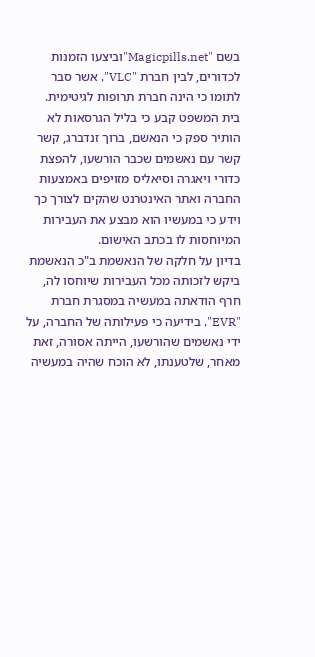בשם "Magicpills.net"וביצעו הזמנות לכדורים, לבין חברת "VLC", אשר סבר לתומו כי הינה חברת תרופות לגיטימית.
בית המשפט קבע כי בליל הגרסאות לא הותיר ספק כי הנאשם, ברוך זנדברג, קשר קשר עם נאשמים שכבר הורשעו, להפצת כדורי ויאגרה וסיאליס מזויפים באמצעות החברה ואתר האינטרנט שהקים לצורך כך וידע כי במעשיו הוא מבצע את העבירות המיוחסות לו בכתב האישום.
בדיון על חלקה של הנאשמת ב"כ הנאשמת ביקש לזכותה מכל העבירות שיוחסו לה, חרף הודאתה במעשיה במסגרת חברת "EVR", בידיעה כי פעילותה של החברה, על ידי נאשמים שהורשעו, הייתה אסורה, זאת מאחר, שלטענתו, לא הוכח שהיה במעשיה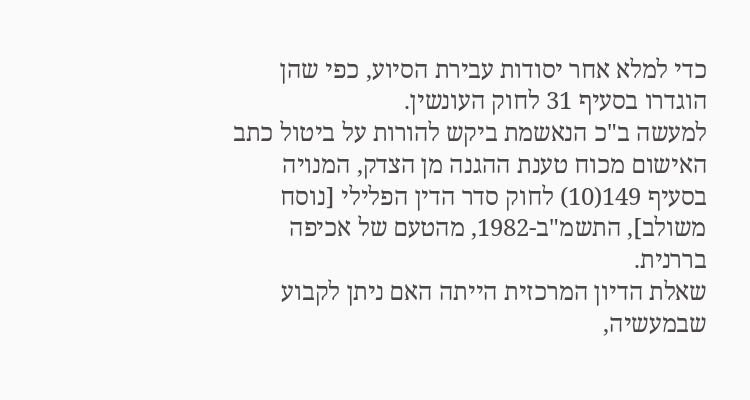כדי למלא אחר יסודות עבירת הסיוע, כפי שהן הוגדרו בסעיף 31 לחוק העונשין.
למעשה ב"כ הנאשמת ביקש להורות על ביטול כתב האישום מכוח טענת ההגנה מן הצדק, המנויה בסעיף 149(10) לחוק סדר הדין הפלילי [נוסח משולב], התשמ"ב-1982, מהטעם של אכיפה בררנית.
שאלת הדיון המרכזית הייתה האם ניתן לקבוע שבמעשיה,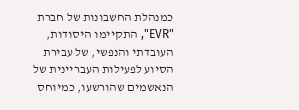כמנהלת החשבונות של חברת "EVR", התקיימו היסודות, העובדתי והנפשי, של עבירת הסיוע לפעילות העבריינית של הנאשמים שהורשעו, כמיוחס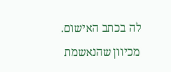לה בכתב האישום.
מכיוון שהנאשמת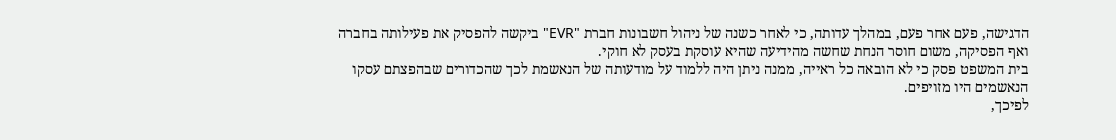הדגישה, פעם אחר פעם, במהלך עדותה, כי לאחר כשנה של ניהול חשבונות חברת "EVR" ביקשה להפסיק את פעילותה בחברה ואף הפסיקה, משום חוסר הנחת שחשה מהידיעה שהיא עוסקת בעסק לא חוקי.
בית המשפט פסק כי לא הובאה כל ראייה, ממנה ניתן היה ללמוד על מודעותה של הנאשמת לכך שהכדורים שבהפצתם עסקו הנאשמים היו מזויפים.
לפיכך,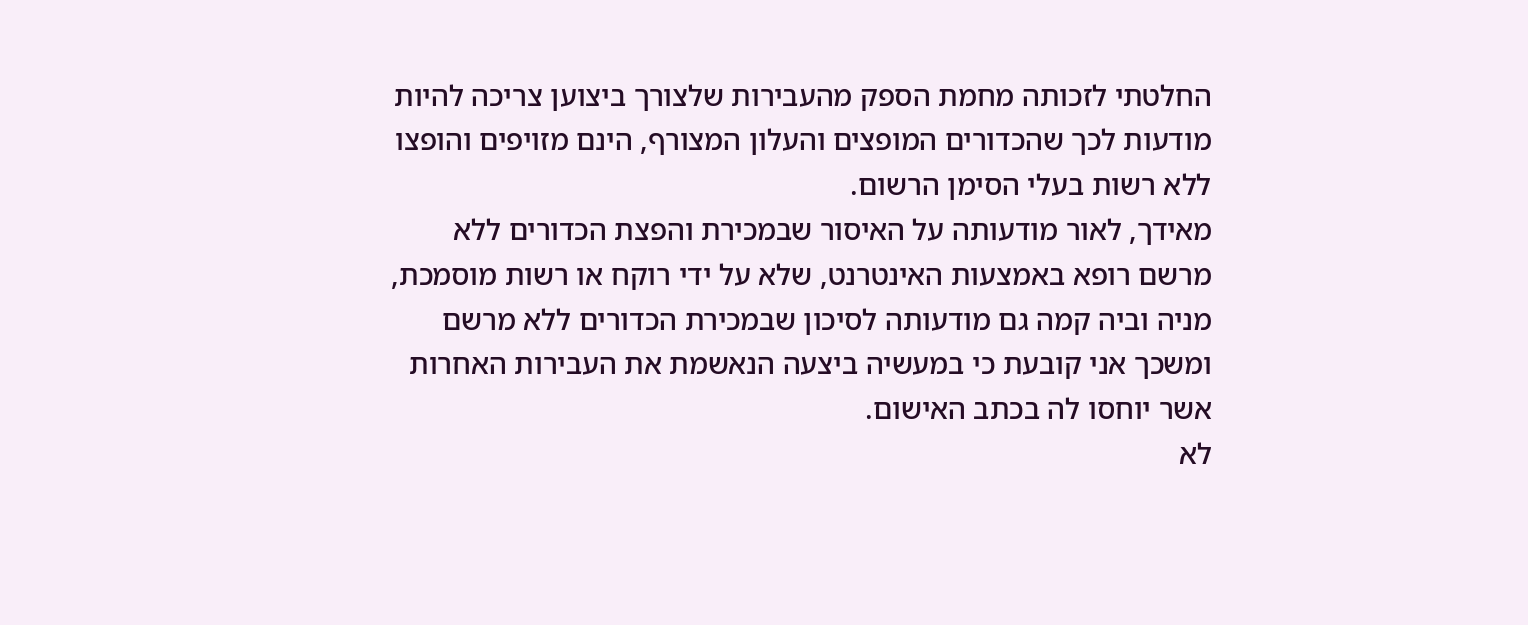החלטתי לזכותה מחמת הספק מהעבירות שלצורך ביצוען צריכה להיות מודעות לכך שהכדורים המופצים והעלון המצורף, הינם מזויפים והופצו ללא רשות בעלי הסימן הרשום.
מאידך, לאור מודעותה על האיסור שבמכירת והפצת הכדורים ללא מרשם רופא באמצעות האינטרנט, שלא על ידי רוקח או רשות מוסמכת, מניה וביה קמה גם מודעותה לסיכון שבמכירת הכדורים ללא מרשם ומשכך אני קובעת כי במעשיה ביצעה הנאשמת את העבירות האחרות אשר יוחסו לה בכתב האישום.
לא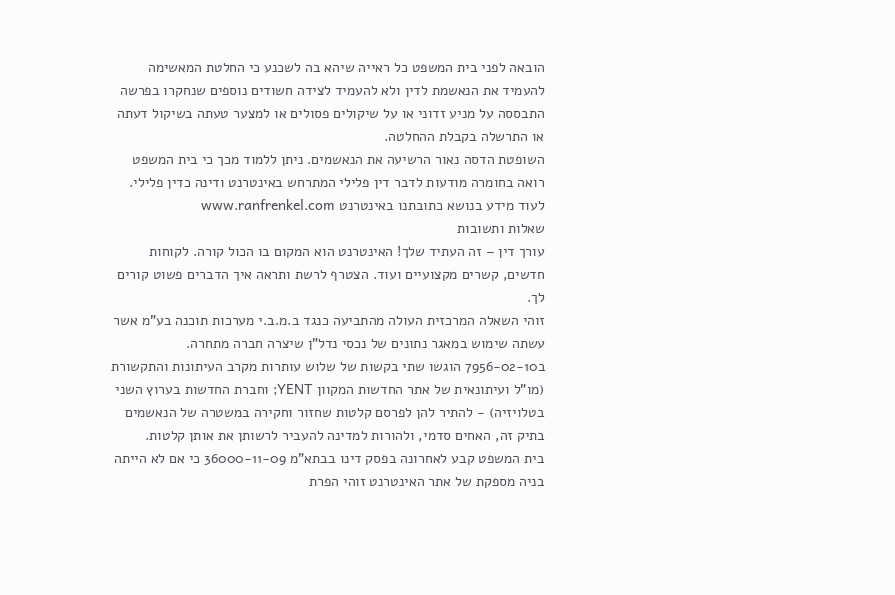הובאה לפני בית המשפט כל ראייה שיהא בה לשכנע כי החלטת המאשימה להעמיד את הנאשמת לדין ולא להעמיד לצידה חשודים נוספים שנחקרו בפרשה התבססה על מניע זדוני או על שיקולים פסולים או למצער טעתה בשיקול דעתה או התרשלה בקבלת ההחלטה.
השופטת הדסה נאור הרשיעה את הנאשמים. ניתן ללמוד מכך כי בית המשפט רואה בחומרה מודעות לדבר דין פלילי המתרחש באינטרנט ודינה כדין פלילי.
לעוד מידע בנושא כתובתנו באינטרנט www.ranfrenkel.com
שאלות ותשובות
עורך דין – זה העתיד שלך! האינטרנט הוא המקום בו הכול קורה. לקוחות חדשים, קשרים מקצועיים ועוד. הצטרף לרשת ותראה איך הדברים פשוט קורים לך.
זוהי השאלה המרכזית העולה מהתביעה כנגד ב.מ.ב.י מערכות תוכנה בע"מ אשר עשתה שימוש במאגר נתונים של נכסי נדל"ן שיצרה חברה מתחרה.
ב7956-02-10 הוגשו שתי בקשות של שלוש עותרות מקרב העיתונות והתקשורת (מו"ל ועיתונאית של אתר החדשות המקוון YENT; וחברת החדשות בערוץ השני בטלויזיה) - להתיר להן לפרסם קלטות שחזור וחקירה במשטרה של הנאשמים בתיק זה, האחים סדמי, ולהורות למדינה להעביר לרשותן את אותן קלטות.
בית המשפט קבע לאחרונה בפסק דינו בבתא"מ 36000-11-09 כי אם לא הייתה בניה מספקת של אתר האינטרנט זוהי הפרת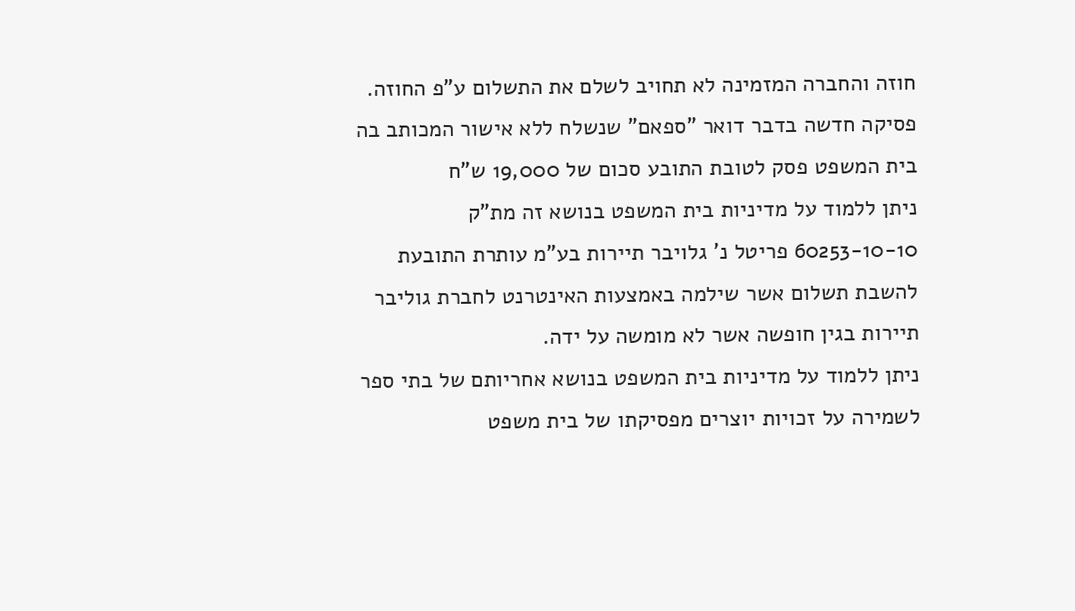חוזה והחברה המזמינה לא תחויב לשלם את התשלום ע"פ החוזה.
פסיקה חדשה בדבר דואר "ספאם" שנשלח ללא אישור המכותב בה בית המשפט פסק לטובת התובע סכום של 19,000 ש"ח
ניתן ללמוד על מדיניות בית המשפט בנושא זה מת"ק 60253-10-10 פריטל נ' גלויבר תיירות בע"מ עותרת התובעת להשבת תשלום אשר שילמה באמצעות האינטרנט לחברת גוליבר תיירות בגין חופשה אשר לא מומשה על ידה.
ניתן ללמוד על מדיניות בית המשפט בנושא אחריותם של בתי ספר לשמירה על זכויות יוצרים מפסיקתו של בית משפט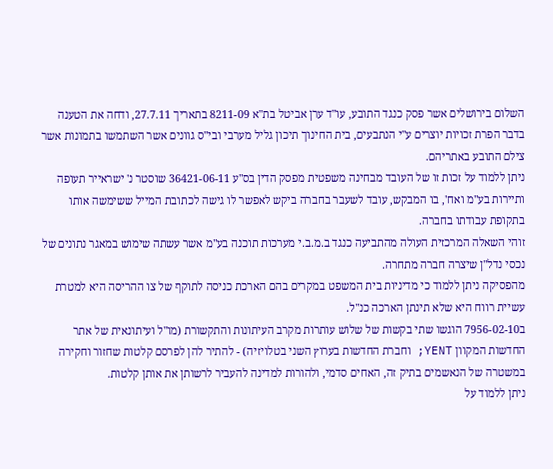השלום בירושלים אשר פסק כנגד התובע, עו"ד ערן אביטל בת"א 8211-09 בתאריך 27.7.11, ודחה את הטענה בדבר הפרת זכויות יוצרים ע"י הנתבעים, בית החינוך תיכון גליל מערבי ובי"ס גוונים אשר השתמשו בתמונות אשר צילם התובע באתריהם.
ניתן ללמוד על זכות זו של העובד מבחינה משפטית מפסק הדין בס"ע 36421-06-11 שוסטר נ' ישראייר תעופה ותיירות בע"מ ואח', בו המבקש, עובד לשעבר בחברה ביקש לאפשר לו גישה לכתובת המייל ששימשה אותו בתקופת עבודתו בחברה.
זוהי השאלה המרכזית העולה מהתביעה כנגד ב.מ.ב.י מערכות תוכנה בע"מ אשר עשתה שימוש במאגר נתונים של נכסי נדל"ן שיצרה חברה מתחרה.
מהפסיקה ניתן ללמוד כי מדיניות בית המשפט במקרים בהם הארכת כניסה לתוקף של צו ההריסה היא למטרת עשיית רווח היא שלא תינתן הארכה כנ"ל.
ב7956-02-10 הוגשו שתי בקשות של שלוש עותרות מקרב העיתונות והתקשורת (מו"ל ועיתונאית של אתר החדשות המקוון YENT; וחברת החדשות בערוץ השני בטלויזיה) - להתיר להן לפרסם קלטות שחזור וחקירה במשטרה של הנאשמים בתיק זה, האחים סדמי, ולהורות למדינה להעביר לרשותן את אותן קלטות.
ניתן ללמוד על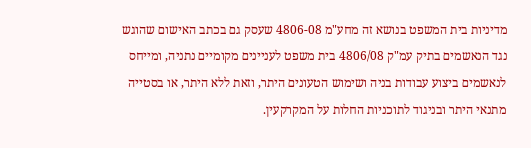מדיניות בית המשפט בנושא זה מחע"מ 4806-08 שעסק גם בכתב האישום שהוגש נגד הנאשמים בתיק עמ"ק 4806/08 בית משפט לעניינים מקומיים נתניה, ומייחס לנאשמים ביצוע עבודות בניה ושימוש הטעונים היתר, וזאת ללא היתר, או בסטייה מתנאי היתר ובניגוד לתוכניות החלות על המקרקעין.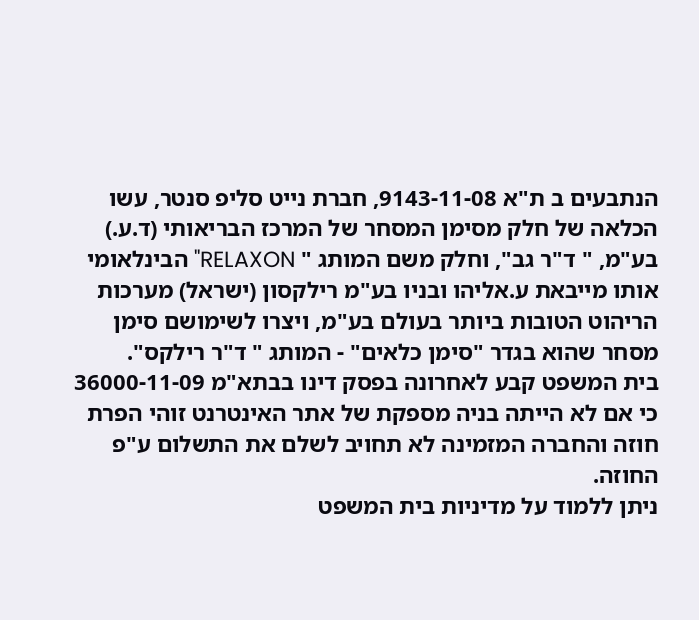הנתבעים ב ת"א 9143-11-08, חברת נייט סליפ סנטר, עשו הכלאה של חלק מסימן המסחר של המרכז הבריאותי (ד.ע.) בע"מ, " ד"ר גב", וחלק משם המותג " RELAXON" הבינלאומי אותו מייבאת ע.אליהו ובניו בע"מ רילקסון (ישראל) מערכות הריהוט הטובות ביותר בעולם בע"מ, ויצרו לשימושם סימן מסחר שהוא בגדר "סימן כלאים" - המותג " ד"ר רילקס".
בית המשפט קבע לאחרונה בפסק דינו בבתא"מ 36000-11-09 כי אם לא הייתה בניה מספקת של אתר האינטרנט זוהי הפרת חוזה והחברה המזמינה לא תחויב לשלם את התשלום ע"פ החוזה.
ניתן ללמוד על מדיניות בית המשפט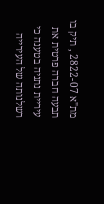מת"א 2822-07 , תיק בו תבעה חברה פרטית את עיריית נתניה בטענה כי רשלנותה של העירייה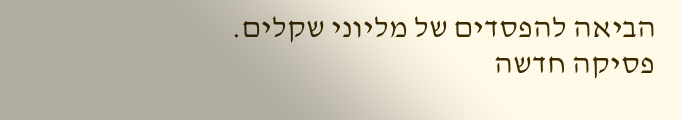הביאה להפסדים של מליוני שקלים.
פסיקה חדשה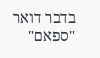בדבר דואר "ספאם"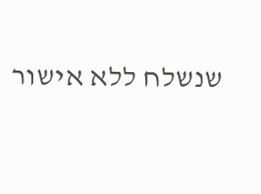שנשלח ללא אישור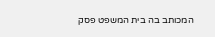המכותב בה בית המשפט פסק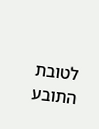לטובת התובע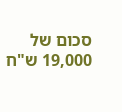סכום של 19,000 ש"ח